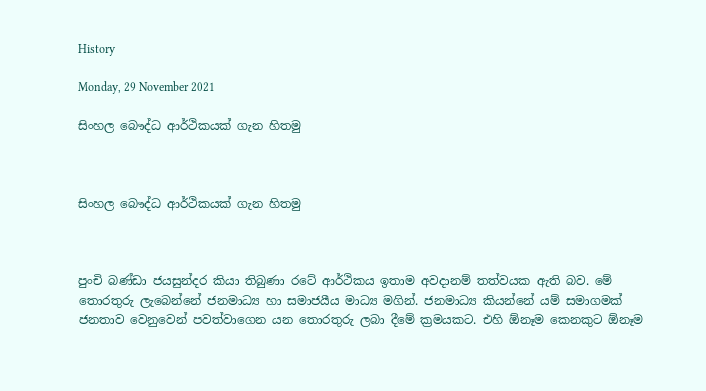History

Monday, 29 November 2021

සිංහල බෞද්ධ ආර්ථිකයක් ගැන හිතමු



සිංහල බෞද්ධ ආර්ථිකයක් ගැන හිතමු



පුංචි බණ්ඩා ජයසුන්දර කියා තිබුණා රටේ ආර්ථිකය ඉතාම අවදානම් තත්වයක ඇති බව. මේ තොරතුරු ලැබෙන්නේ ජනමාධ්‍ය හා සමාජයීය මාධ්‍ය මගින්. ජනමාධ්‍ය කියන්නේ යම් සමාගමක් ජනතාව වෙනුවෙන් පවත්වාගෙන යන තොරතුරු ලබා දීමේ ක්‍රමයකට. එහි ඕනෑම කෙනකුට ඕනෑම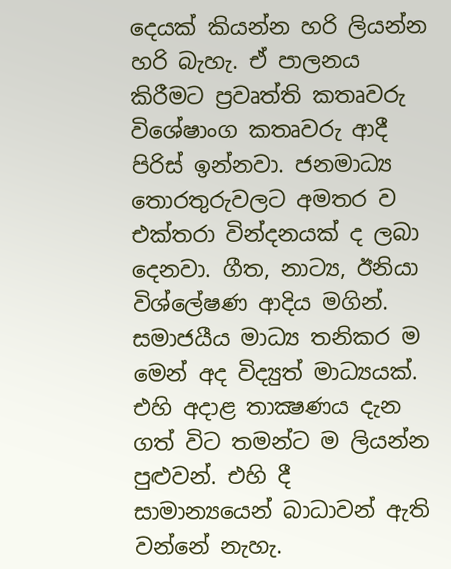දෙයක් කියන්න හරි ලියන්න හරි බැහැ. ඒ පාලනය කිරීමට ප්‍රවෘත්ති කතෘවරු විශේෂාංග කතෘවරු ආදී පිරිස් ඉන්නවා. ජනමාධ්‍ය තොරතුරුවලට අමතර ව එක්තරා වින්දනයක් ද ලබා දෙනවා. ගීත, නාට්‍ය, ඊනියා විශ්ලේෂණ ආදිය මගින්.  සමාජයීය මාධ්‍ය තනිකර ම මෙන් අද විද්‍යුත් මාධ්‍යයක්. එහි අදාළ තාක්‍ෂණය දැන ගත් විට තමන්ට ම ලියන්න පුළුවන්. එහි දී සාමාන්‍යයෙන් බාධාවන් ඇති වන්නේ නැහැ.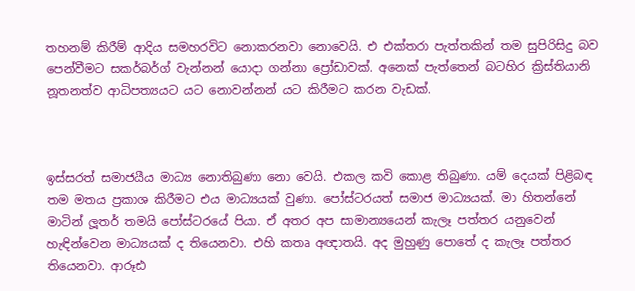තහනම් කිරීම් ආදිය සමහරවිට නොකරනවා නොවෙයි. එ එක්තරා පැත්තකින් තම සුපිරිසිදු බව පෙන්වීමට සකර්බර්ග් වැන්නන් යොදා ගන්නා ප්‍රෝඩාවක්. අනෙක් පැත්තෙන් බටහිර ක්‍රිස්තියානි නූතනත්ව ආධිපත්‍යයට යට නොවන්නන් යට කිරීමට කරන වැඩක්.



ඉස්සරත් සමාජයීය මාධ්‍ය නොතිබුණා නො වෙයි. එකල කවි කොළ තිබුණා. යම් දෙයක් පිළිබඳ තම මතය ප්‍රකාශ කිරීමට එය මාධ්‍යයක් වුණා. පෝස්ටරයත් සමාජ මාධ්‍යයක්. මා හිතන්නේ මාටින් ලූතර් තමයි පෝස්ටරයේ පියා. ඒ අතර අප සාමාන්‍යයෙන් කැලෑ පත්තර යනුවෙන් හැඳින්වෙන මාධ්‍යයක් ද තියෙනවා. එහි කතෘ අඥාතයි. අද මුහුණු පොතේ ද කැලෑ පත්තර තියෙනවා. ආරූඪ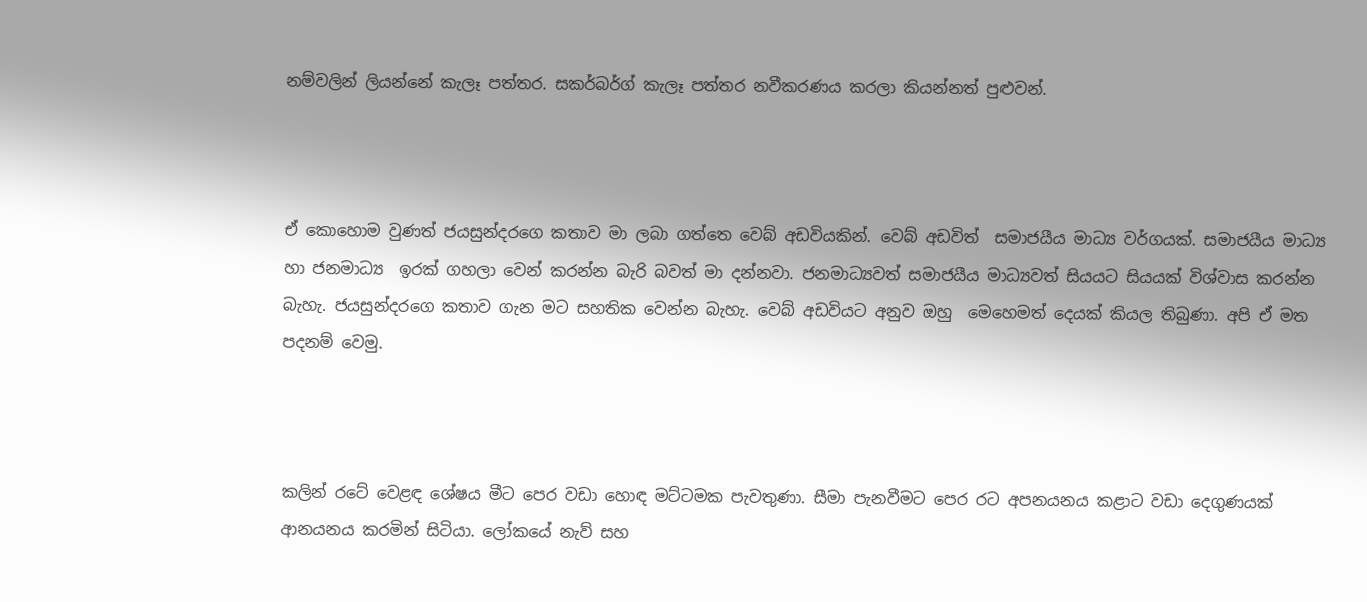නම්වලින් ලියන්නේ කැලෑ පත්තර. සකර්බර්ග් කැලෑ පත්තර නවීකරණය කරලා කියන්නත් පුළුවන්.



ඒ කොහොම වුණත් ජයසුන්දරගෙ කතාව මා ලබා ගත්තෙ වෙබ් අඩවියකින්. වෙබ් අඩවිත්  සමාජයීය මාධ්‍ය වර්ගයක්. සමාජයීය මාධ්‍ය හා ජනමාධ්‍ය  ඉරක් ගහලා වෙන් කරන්න බැරි බවත් මා දන්නවා. ජනමාධ්‍යවත් සමාජයීය මාධ්‍යවත් සියයට සියයක් විශ්වාස කරන්න බැහැ. ජයසුන්දරගෙ කතාව ගැන මට සහතික වෙන්න බැහැ. වෙබ් අඩවියට අනුව ඔහු  මෙහෙමත් දෙයක් කියල තිබුණා. අපි ඒ මත පදනම් වෙමු.



කලින් රටේ වෙළඳ ශේෂය මීට පෙර වඩා හොඳ මට්ටමක පැවතුණා. සීමා පැනවීමට පෙර රට අපනයනය කළාට වඩා දෙගුණයක් ආනයනය කරමින් සිටියා. ලෝකයේ නැව් සහ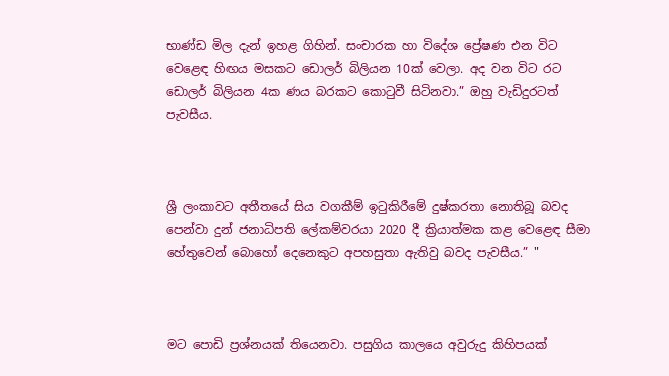භාණ්ඩ මිල දැන් ඉහළ ගිහින්. සංචාරක හා විදේශ ප්‍රේෂණ එන විට වෙළෙඳ හිඟය මසකට ඩොලර් බිලියන 10ක් වෙලා. අද වන විට රට ඩොලර් බිලියන 4ක ණය බරකට කොටුවී සිටිනවා.” ඔහු වැඩිදුරටත් පැවසීය.



ශ්‍රී ලංකාවට අතීතයේ සිය වගකීම් ඉටුකිරීමේ දුෂ්කරතා නොතිබූ බවද පෙන්වා දුන් ජනාධිපති ලේකම්වරයා 2020 දී ක්‍රියාත්මක කළ වෙළෙඳ සීමා හේතුවෙන් බොහෝ දෙනෙකුට අපහසුතා ඇතිවු බවද පැවසීය.” "



මට පොඩි ප්‍රශ්නයක් තියෙනවා. පසුගිය කාලයෙ අවුරුදු කිහිපයක්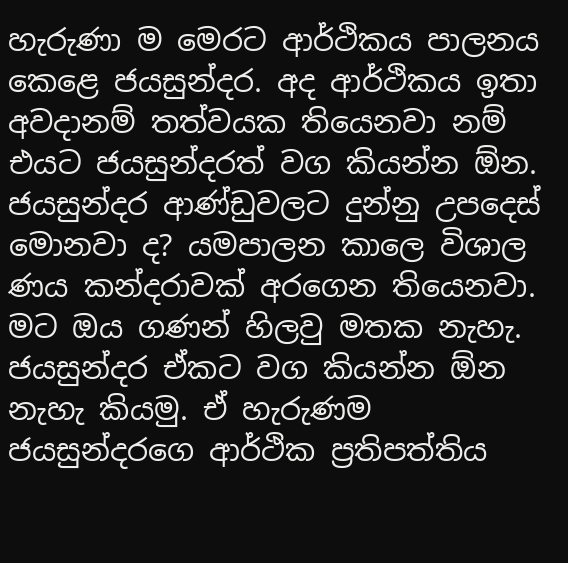හැරුණා ම මෙරට ආර්ථිකය පාලනය කෙළෙ ජයසුන්දර. අද ආර්ථිකය ඉතා අවදානම් තත්වයක තියෙනවා නම් එයට ජයසුන්දරත් වග කියන්න ඕන. ජයසුන්දර ආණ්ඩුවලට දුන්නු උපදෙස් මොනවා ද? යමපාලන කාලෙ විශාල ණය කන්දරාවක් අරගෙන තියෙනවා. මට ඔය ගණන් හිලවු මතක නැහැ. ජයසුන්දර ඒකට වග කියන්න ඕන නැහැ කියමු. ඒ හැරුණම ජයසුන්දරගෙ ආර්ථික ප්‍රතිපත්තිය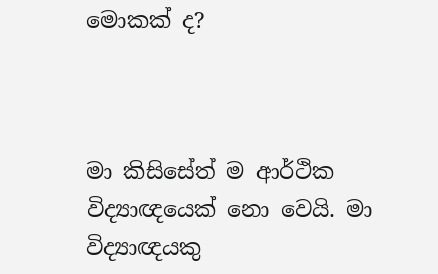මොකක් ද?



මා කිසිසේත් ම ආර්ථික විද්‍යාඥයෙක් නො වෙයි. මා විද්‍යාඥයකු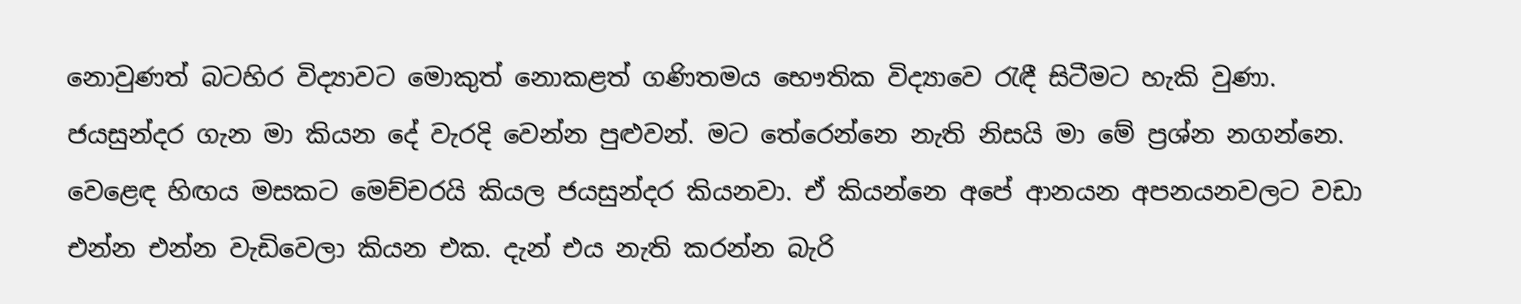නොවුණත් බටහිර විද්‍යාවට මොකුත් නොකළත් ගණිතමය භෞතික විද්‍යාවෙ රැඳී සිටීමට හැකි වුණා. ජයසුන්දර ගැන මා කියන දේ වැරදි වෙන්න පුළුවන්. මට තේරෙන්නෙ නැති නිසයි මා මේ ප්‍රශ්න නගන්නෙ.  වෙළෙඳ හිඟය මසකට මෙච්චරයි කියල ජයසුන්දර කියනවා. ඒ කියන්නෙ අපේ ආනයන අපනයනවලට වඩා එන්න එන්න වැඩිවෙලා කියන එක. දැන් එය නැති කරන්න බැරි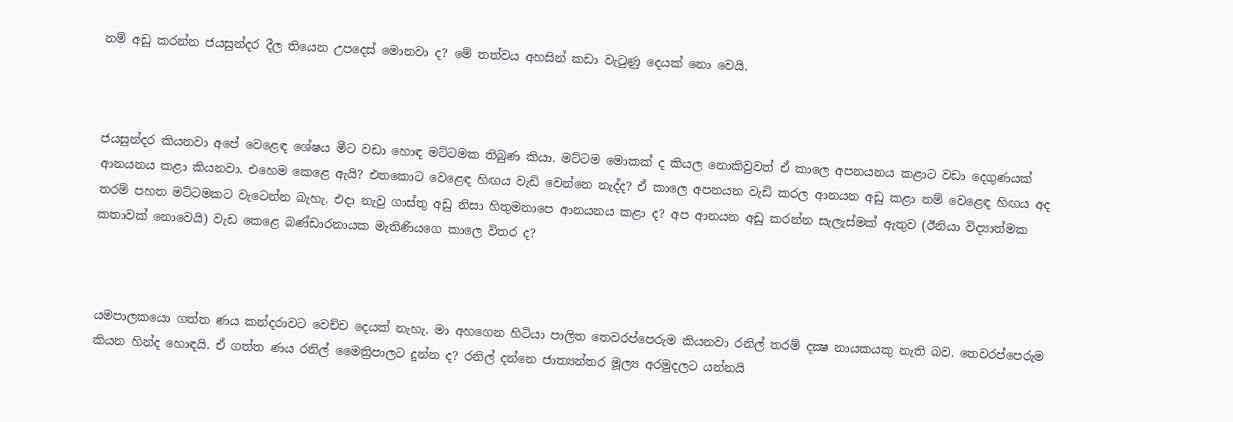නම් අඩු කරන්න ජයසුන්දර දීල තියෙන උපදෙස් මොනවා ද? මේ තත්වය අහසින් කඩා වැටුණු දෙයක් නො වෙයි.



ජයසුන්දර කියනවා අපේ වෙළෙඳ ශේෂය මීට වඩා හොඳ මට්ටමක තිබුණ කියා. මට්ටම මොකක් ද කියල නොකිවුවත් ඒ කාලෙ අපනයනය කළාට වඩා දෙගුණයක් ආනයනය කළා කියනවා. එහෙම කෙළෙ ඇයි? එතකොට වෙළෙඳ හිඟය වැඩි වෙන්නෙ නැද්ද? ඒ කාලෙ අපනයන වැඩි කරල ආනයන අඩු කළා නම් වෙළෙඳ හිඟය අද තරම් පහත මට්ටමකට වැටෙන්න බැහැ. එදා නැවු ගාස්තු අඩු නිසා හිතුමනාපෙ ආනයනය කළා ද? අප ආනයන අඩු කරන්න සැලැස්මක් ඇතුව (ඊනියා විද්‍යාත්මක කතාවක් නොවෙයි) වැඩ කෙළෙ බණ්ඩාරනායක මැතිණියගෙ කාලෙ විතර ද?



යමපාලකයො ගත්ත ණය කන්දරාවට වෙච්ච දෙයක් නැහැ. මා අහගෙන හිටියා පාලිත තෙවරප්පෙරුම කියනවා රනිල් තරම් දක්‍ෂ නායකයකු නැති බව. තෙවරප්පෙරුම කියන හින්ද හොඳයි. ඒ ගත්ත ණය රනිල් මෛත්‍රිපාලට දුන්න ද? රනිල් දන්නෙ ජාත්‍යන්තර මූල්‍ය අරමුදලට යන්නයි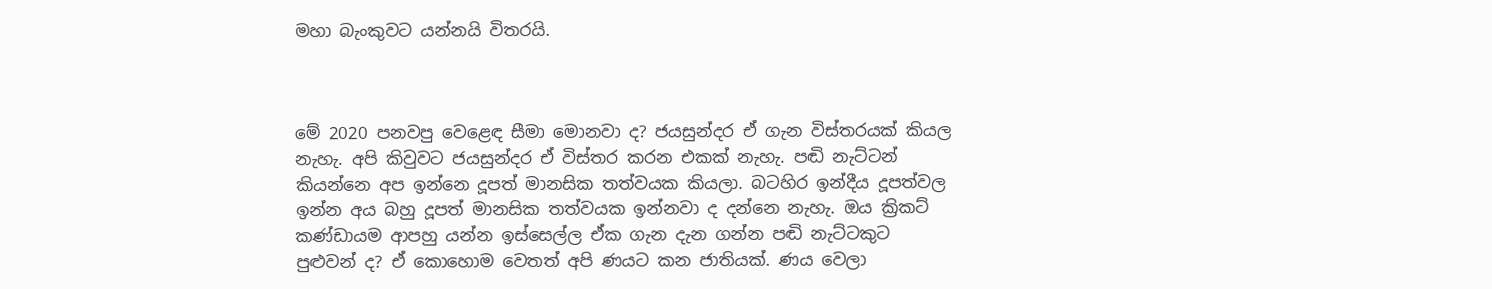මහා බැංකුවට යන්නයි විතරයි.



මේ 2020 පනවපු වෙළෙඳ සීමා මොනවා ද? ජයසුන්දර ඒ ගැන විස්තරයක් කියල නැහැ. අපි කිවුවට ජයසුන්දර ඒ විස්තර කරන එකක් නැහැ. පඬි නැට්ටන් කියන්නෙ අප ඉන්නෙ දූපත් මානසික තත්වයක කියලා. බටහිර ඉන්දීය දූපත්වල ඉන්න අය බහු දූපත් මානසික තත්වයක ඉන්නවා ද දන්නෙ නැහැ. ඔය ක්‍රිකට් කණ්ඩායම ආපහු යන්න ඉස්සෙල්ල ඒක ගැන දැන ගන්න පඬි නැට්ටකුට පුළුවන් ද? ඒ කොහොම වෙතත් අපි ණයට කන ජාතියක්. ණය වෙලා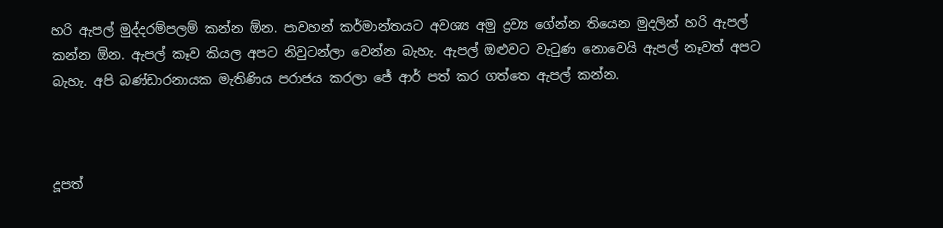හරි ඇපල් මුද්දරම්පලම් කන්න ඕන. පාවහන් කර්මාන්තයට අවශ්‍ය අමු ද්‍රව්‍ය ගේන්න තියෙන මුදලින් හරි ඇපල් කන්න ඕන. ඇපල් කෑව කියල අපට නිවුටන්ලා වෙන්න බැහැ. ඇපල් ඔළුවට වැටුණ නොවෙයි ඇපල් නෑවත් අපට බැහැ. අපි බණ්ඩාරනායක මැතිණිය පරාජය කරලා ජේ ආර් පත් කර ගත්තෙ ඇපල් කන්න.



දූපත්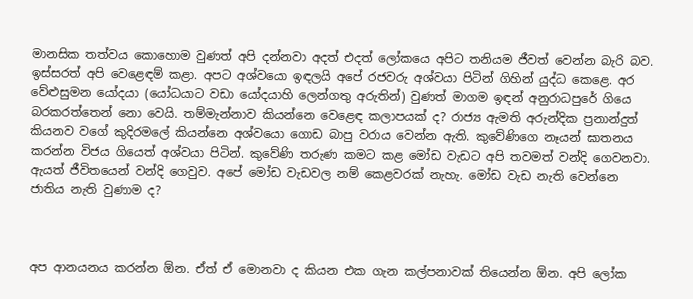මානසික තත්වය කොහොම වුණත් අපි දන්නවා අදත් එදත් ලෝකයෙ අපිට තනියම ජීවත් වෙන්න බැරි බව. ඉස්සරත් අපි වෙළෙඳම් කළා. අපට අශ්වයො ඉඳලයි අපේ රජවරු අශ්වයා පිටින් ගිහින් යුද්ධ කෙළෙ. අර වේළුසුමන යෝදයා (යෝධයාට වඩා යෝදයාහි ලෙන්ගතු අරුතින්) වුණත් මාගම ඉඳන් අනුරාධපුරේ ගියෙ බරකරත්තෙන් නො වෙයි. තම්මැන්නාව කියන්නෙ වෙළෙඳ කලාපයක් ද? රාජ්‍ය ඇමති අරුන්දික ප්‍රනාන්දුත් කියනව වගේ කුදිරමලේ කියන්නෙ අශ්වයො ගොඩ බාපු වරාය වෙන්න ඇති. කුවේණිගෙ නෑයන් ඝාතනය කරන්න විජය ගියෙත් අශ්වයා පිටින්. කුවේණි තරුණ කමට කළ මෝඩ වැඩට අපි තවමත් වන්දි ගෙවනවා. ඇයත් ජීවිතයෙන් වන්දි ගෙවුව. අපේ මෝඩ වැඩවල නම් කෙළවරක් නැහැ. මෝඩ වැඩ නැති වෙන්නෙ ජාතිය නැති වුණාම ද?



අප ආනයනය කරන්න ඕන. ඒත් ඒ මොනවා ද කියන එක ගැන කල්පනාවක් තියෙන්න ඕන. අපි ලෝක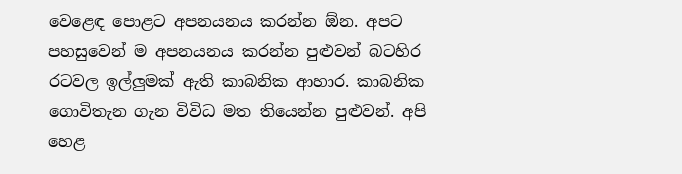වෙළෙඳ පොළට අපනයනය කරන්න ඕන. අපට පහසුවෙන් ම අපනයනය කරන්න පුළුවන් බටහිර රටවල ඉල්ලුමක් ඇති කාබනික ආහාර. කාබනික ගොවිතැන ගැන විවිධ මත තියෙන්න පුළුවන්. අපි හෙළ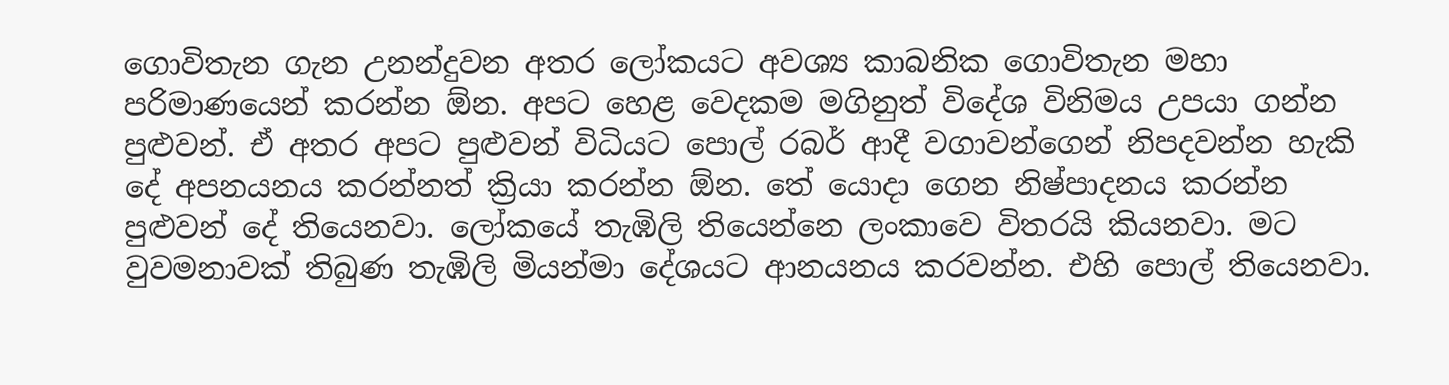ගොවිතැන ගැන උනන්දුවන අතර ලෝකයට අවශ්‍ය කාබනික ගොවිතැන මහා පරිමාණයෙන් කරන්න ඕන. අපට හෙළ වෙදකම මගිනුත් විදේශ විනිමය උපයා ගන්න පුළුවන්. ඒ අතර අපට පුළුවන් විධියට පොල් රබර් ආදී වගාවන්ගෙන් නිපදවන්න හැකි දේ අපනයනය කරන්නත් ක්‍රියා කරන්න ඕන. තේ යොදා ගෙන නිෂ්පාදනය කරන්න පුළුවන් දේ තියෙනවා. ලෝකයේ තැඹිලි තියෙන්නෙ ලංකාවෙ විතරයි කියනවා. මට වුවමනාවක් තිබුණ තැඹිලි මියන්මා දේශයට ආනයනය කරවන්න. එහි පොල් තියෙනවා.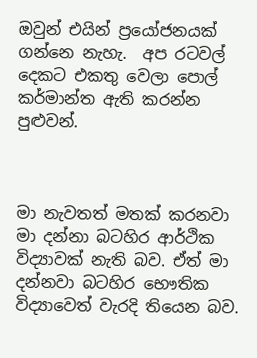ඔවුන් එයින් ප්‍රයෝජනයක් ගන්නෙ නැහැ.  අප රටවල් දෙකට එකතු වෙලා පොල් කර්මාන්ත ඇති කරන්න පුළුවන්.



මා නැවතත් මතක් කරනවා මා දන්නා බටහිර ආර්ථික විද්‍යාවක් නැති බව. ඒත් මා දන්නවා බටහිර භෞතික විද්‍යාවෙත් වැරදි තියෙන බව.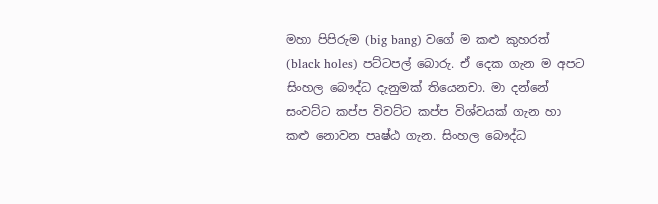මහා පිපිරුම (big bang) වගේ ම කළු කුහරත් (black holes) පට්ටපල් බොරු. ඒ දෙක ගැන ම අපට සිංහල බෞද්ධ දැනුමක් තියෙනචා. මා දන්නේ සංවට්ට කප්ප විවට්ට කප්ප විශ්වයක් ගැන හා කළු නොවන පෘෂ්ඨ ගැන. සිංහල බෞද්ධ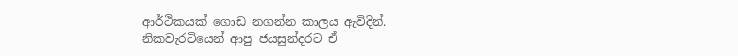ආර්ථිකයක් ගොඩ නගන්න කාලය ඇවිදින්. නිකවැරටියෙන් ආපු ජයසුන්දරට ඒ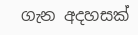ගැන අදහසක්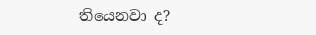තියෙනවා ද?